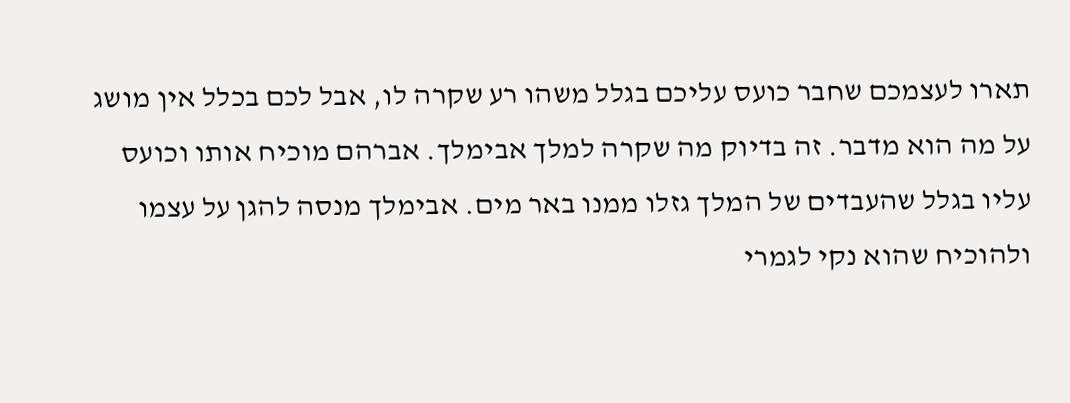תארו לעצמכם שחבר כועס עליכם בגלל משהו רע שקרה לו, אבל לכם בכלל אין מושג על מה הוא מדבר. זה בדיוק מה שקרה למלך אבימלך. אברהם מוכיח אותו וכועס עליו בגלל שהעבדים של המלך גזלו ממנו באר מים. אבימלך מנסה להגן על עצמו ולהוכיח שהוא נקי לגמרי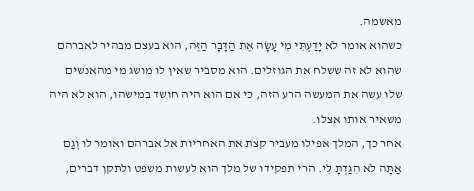מאשמה.
כשהוא אומר לֹא יָדַעְתִּי מִי עָשָׂה אֶת הַדָּבָר הַזֶּה, הוא בעצם מבהיר לאברהם שהוא לא זה ששלח את הגוזלים. הוא מסביר שאין לו מושג מי מהאנשים שלו עשה את המעשה הרע הזה, כי אם הוא היה חושד במישהו, הוא לא היה משאיר אותו אצלו.
אחר כך, המלך אפילו מעביר קצת את האחריות אל אברהם ואומר לו וְגַם אַתָּה לֹא הִגַּדְתָּ לִּי. הרי תפקידו של מלך הוא לעשות משפט ולתקן דברים,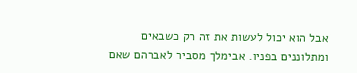אבל הוא יכול לעשות את זה רק כשבאים ומתלוננים בפניו. אבימלך מסביר לאברהם שאם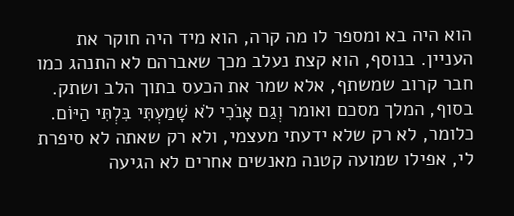הוא היה בא ומספר לו מה קרה, הוא מיד היה חוקר את העניין. בנוסף, הוא קצת נעלב מכך שאברהם לא התנהג כמו חבר קרוב שמשתף, אלא שמר את הכעס בתוך הלב ושתק.
בסוף, המלך מסכם ואומר וְגַם אָנֹכִי לֹא שָׁמַעְתִּי בִּלְתִּי הַיּוֹם. כלומר, לא רק שלא ידעתי מעצמי, ולא רק שאתה לא סיפרת לי, אפילו שמועה קטנה מאנשים אחרים לא הגיעה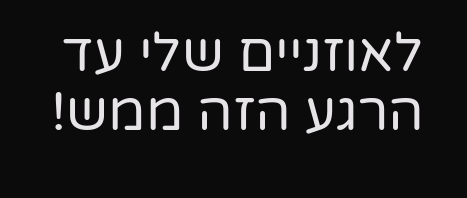לאוזניים שלי עד הרגע הזה ממש!